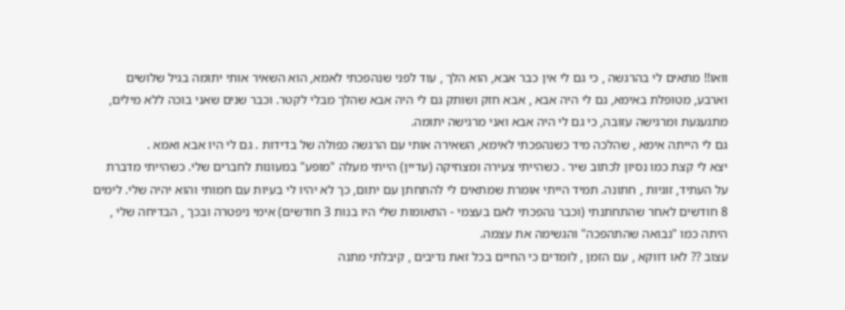וואו!! מתאים לי בהרגשה , כי גם לי אין כבר אבא, הוא הלך , עוד לפני שנהפכתי לאמא, הוא השאיר אותי יתומה בגיל שלושים וארבע, מטופלת באימא, גם לי היה אבא , אבא חזק ושותק גם לי היה אבא שהלך מבלי לקטר. וכבר שנים שאני בוכה ללא מילים, מתגעגעת ומרגישה עזובה, כי גם לי היה אבא ואני מרגישה יתומה.
גם לי הייתה אימא , שהלכה מיד כשנהפכתי לאימא, השאירה אותי עם הרגשה כפולה של בדידות . גם לי היו אבא ואמא .
יצא לי קצת כמו נסיון לכתוב שיר . כשהייתי צעירה ומצחיקה (עדיין) הייתי מעלה "מופע" במעונות לחברים שלי. כשהייתי מדברת על העתיד, זוגיות , חתונה. תמיד הייתי אומרת שמתאים לי להתחתן עם יתום, כך לא יהיו לי בעיות עם חמותי והוא יהיה שלי. לימים 8 חודשים לאחר שהתחתנתי (וכבר נהפכתי לאם בעצמי - התאומות שלי היו בנות 3 חודשים) אימי ניפטרה ובכך , הבדיחה שלי , היתה כמו "נבואה שהתהפכה" והגשימה את עצמה.
עצוב ?? לאו דווקא , עם הזמן , לומדים כי החיים בכל זאת נדיבים , קיבלתי מתנה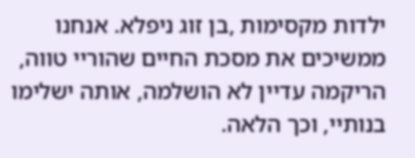ילדות מקסימות ,בן זוג ניפלא. אנחנו ממשיכים את מסכת החיים שהוריי טווה, הריקמה עדיין לא הושלמה, אותה ישלימו בנותיי, וכך הלאה.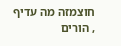חוצמזה מה עדיף , הורים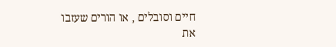חיים וסובלים , או הורים שעזבו את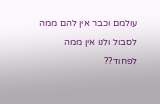עולמם וכבר אין להם ממה לסבול ולנו אין ממה לפחוד??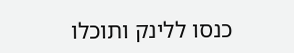כנסו ללינק ותוכלו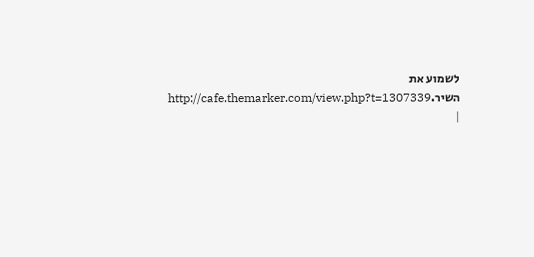לשמוע את השיר.http://cafe.themarker.com/view.php?t=1307339 |